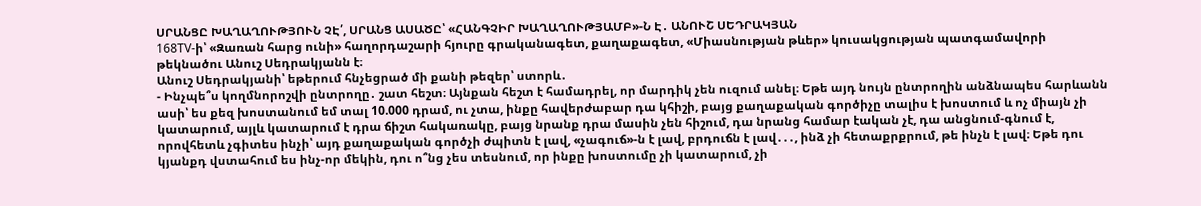ՍՐԱՆՑԸ ԽԱՂԱՂՈՒԹՅՈՒՆ ՉԷ՛, ՍՐԱՆՑ ԱՍԱԾԸ՝ «ՀԱՆԳՉԻՐ ԽԱՂԱՂՈՒԹՅԱՄԲ»-Ն Է․ ԱՆՈՒՇ ՍԵԴՐԱԿՅԱՆ
168TV-ի՝ «Զառան հարց ունի» հաղորդաշարի հյուրը գրականագետ, քաղաքագետ, «Միասնության թևեր» կուսակցության պատգամավորի թեկնածու Անուշ Սեդրակյանն է։
Անուշ Սեդրակյանի՝ եթերում հնչեցրած մի քանի թեզեր՝ ստորև․
- Ինչպե՞ս կողմնորոշվի ընտրողը․ շատ հեշտ։ Այնքան հեշտ է համադրել, որ մարդիկ չեն ուզում անել։ Եթե այդ նույն ընտրողին անձնապես հարևանն ասի՝ ես քեզ խոստանում եմ տալ 10.000 դրամ, ու չտա, ինքը հավերժաբար դա կհիշի, բայց քաղաքական գործիչը տալիս է խոստում և ոչ միայն չի կատարում, այլև կատարում է դրա ճիշտ հակառակը, բայց նրանք դրա մասին չեն հիշում, դա նրանց համար էական չէ, դա անցնում-գնում է, որովհետև չգիտես ինչի՝ այդ քաղաքական գործչի ժպիտն է լավ, «չագուճ»-ն է լավ, բրդուճն է լավ․․․, ինձ չի հետաքրքրում, թե ինչն է լավ։ Եթե դու կյանքդ վստահում ես ինչ-որ մեկին, դու ո՞նց չես տեսնում, որ ինքը խոստումը չի կատարում, չի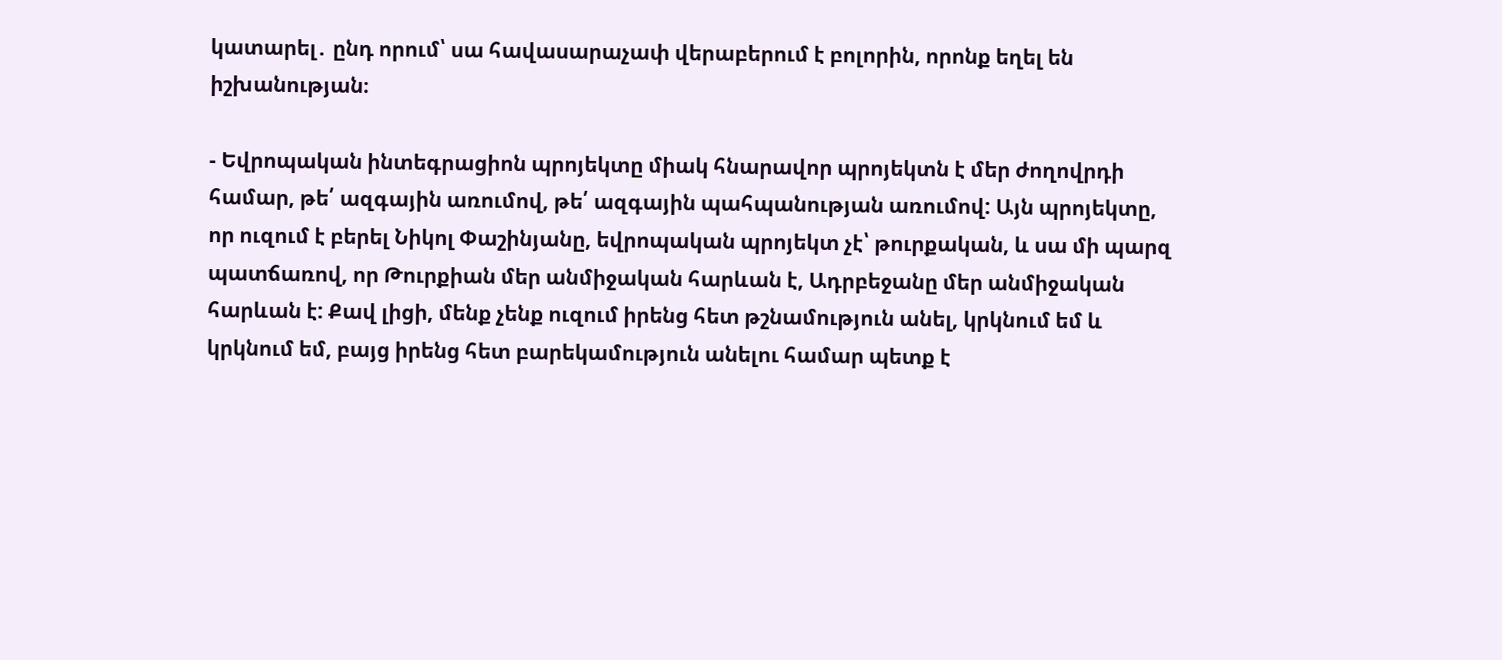կատարել․ ընդ որում՝ սա հավասարաչափ վերաբերում է բոլորին, որոնք եղել են իշխանության։

- Եվրոպական ինտեգրացիոն պրոյեկտը միակ հնարավոր պրոյեկտն է մեր ժողովրդի համար, թե՛ ազգային առումով, թե՛ ազգային պահպանության առումով: Այն պրոյեկտը, որ ուզում է բերել Նիկոլ Փաշինյանը, եվրոպական պրոյեկտ չէ՝ թուրքական, և սա մի պարզ պատճառով, որ Թուրքիան մեր անմիջական հարևան է, Ադրբեջանը մեր անմիջական հարևան է: Քավ լիցի, մենք չենք ուզում իրենց հետ թշնամություն անել, կրկնում եմ և կրկնում եմ, բայց իրենց հետ բարեկամություն անելու համար պետք է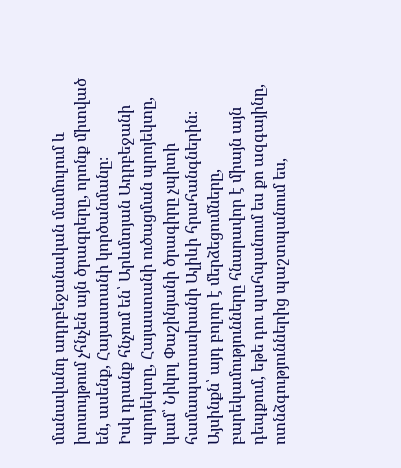մանավանդ ադրբեջանական մամուլում և խոսույթում չհնչեն այն ծրագրերը, որոնք միտված են, ասենք, Հայաստանի կործանմանը։
Իսկ դրանք հնչում են՝ Արևմտյան Ադրբեջանի պրոյեկտը, Հայաստանի ուծացման պրոյեկտը, կամ՝ Նիկոլ Փաշինյանի ծրագիրը չպիտի համապատասխանի Ալիևի հրահանգներին։ Այսինքն՝ այդ բոլոր է մերձեցումները, բարեկամությունները հնարավոր է միայն այն դեպքում, եթե դու պահպանում ես քո ազգայինը, ոտնձգություններից պաշտպանում ես,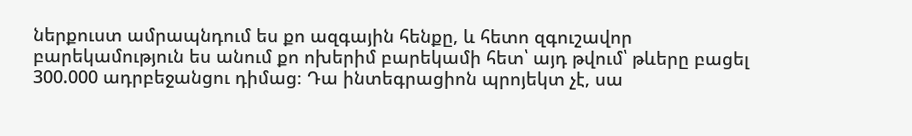ներքուստ ամրապնդում ես քո ազգային հենքը, և հետո զգուշավոր բարեկամություն ես անում քո ոխերիմ բարեկամի հետ՝ այդ թվում՝ թևերը բացել 300.000 ադրբեջանցու դիմաց։ Դա ինտեգրացիոն պրոյեկտ չէ, սա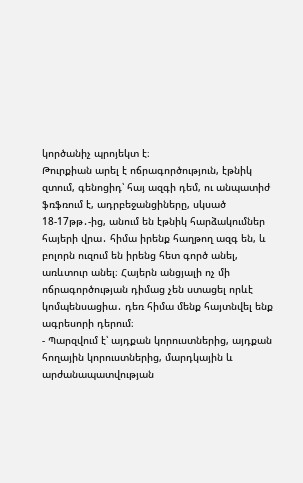կործանիչ պրոյեկտ է։
Թուրքիան արել է ոճրագործություն, էթնիկ զտում, գենոցիդ՝ հայ ազգի դեմ, ու անպատիժ ֆռֆռում է, ադրբեջանցիները, սկսած 18-17թթ․-ից, անում են էթնիկ հարձակումներ հայերի վրա․ հիմա իրենք հաղթող ազգ են, և բոլորն ուզում են իրենց հետ գործ անել, առևտուր անել։ Հայերն անցյալի ոչ մի ոճրագործության դիմաց չեն ստացել որևէ կոմպենսացիա․ դեռ հիմա մենք հայտնվել ենք ագրեսորի դերում։
- Պարզվում է՝ այդքան կորուստներից, այդքան հողային կորուստներից, մարդկային և արժանապատվության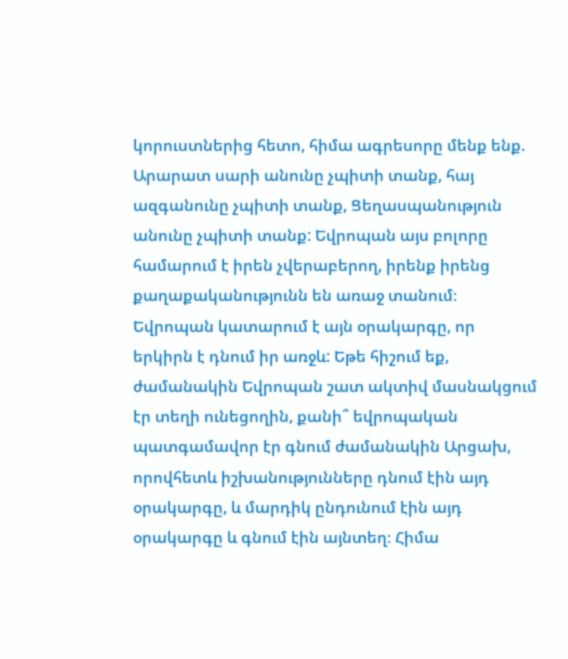կորուստներից հետո, հիմա ագրեսորը մենք ենք. Արարատ սարի անունը չպիտի տանք, հայ ազգանունը չպիտի տանք, Ցեղասպանություն անունը չպիտի տանք: Եվրոպան այս բոլորը համարում է իրեն չվերաբերող, իրենք իրենց քաղաքականությունն են առաջ տանում։ Եվրոպան կատարում է այն օրակարգը, որ երկիրն է դնում իր առջև: Եթե հիշում եք, ժամանակին Եվրոպան շատ ակտիվ մասնակցում էր տեղի ունեցողին, քանի՞ եվրոպական պատգամավոր էր գնում ժամանակին Արցախ, որովհետև իշխանությունները դնում էին այդ օրակարգը, և մարդիկ ընդունում էին այդ օրակարգը և գնում էին այնտեղ։ Հիմա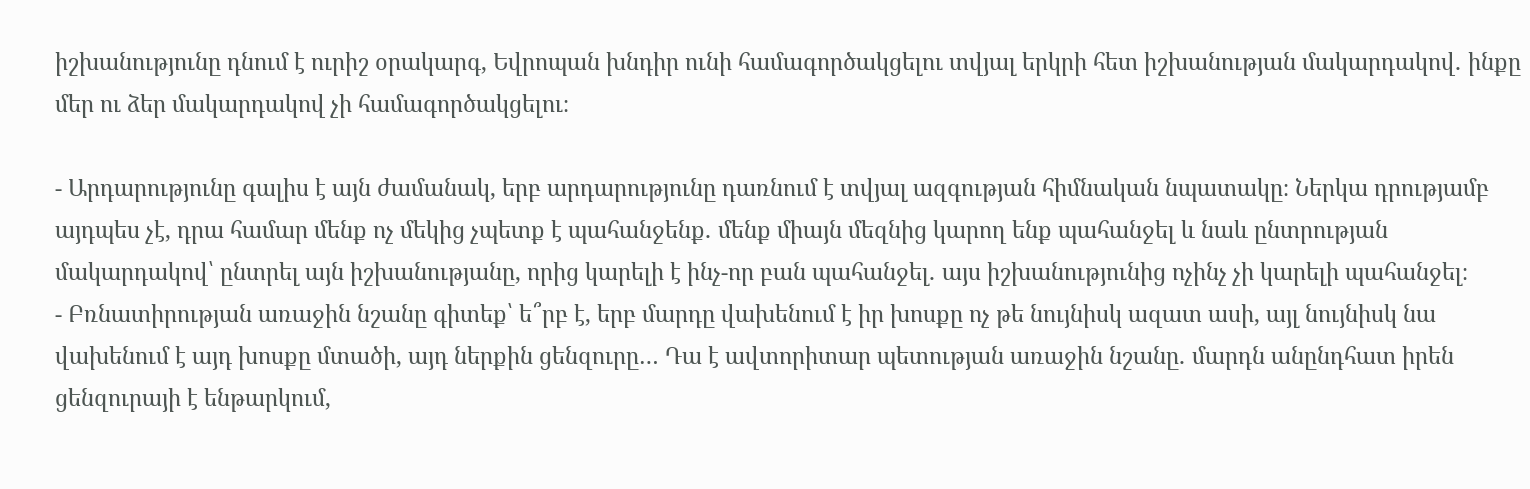իշխանությունը դնում է ուրիշ օրակարգ, Եվրոպան խնդիր ունի համագործակցելու տվյալ երկրի հետ իշխանության մակարդակով․ ինքը մեր ու ձեր մակարդակով չի համագործակցելու։

- Արդարությունը գալիս է այն ժամանակ, երբ արդարությունը դառնում է տվյալ ազգության հիմնական նպատակը։ Ներկա դրությամբ այդպես չէ, դրա համար մենք ոչ մեկից չպետք է պահանջենք․ մենք միայն մեզնից կարող ենք պահանջել և նաև ընտրության մակարդակով՝ ընտրել այն իշխանությանը, որից կարելի է ինչ-որ բան պահանջել․ այս իշխանությունից ոչինչ չի կարելի պահանջել։
- Բռնատիրության առաջին նշանը գիտեք՝ ե՞րբ է, երբ մարդը վախենում է իր խոսքը ոչ թե նույնիսկ ազատ ասի, այլ նույնիսկ նա վախենում է այդ խոսքը մտածի, այդ ներքին ցենզուրը… Դա է ավտորիտար պետության առաջին նշանը․ մարդն անընդհատ իրեն ցենզուրայի է ենթարկում,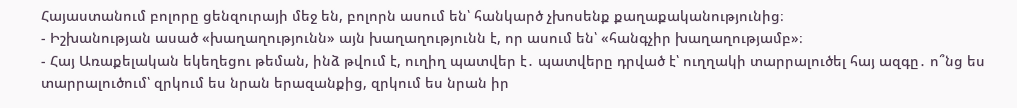Հայաստանում բոլորը ցենզուրայի մեջ են, բոլորն ասում են՝ հանկարծ չխոսենք քաղաքականությունից։
- Իշխանության ասած «խաղաղությունն» այն խաղաղությունն է, որ ասում են՝ «հանգչիր խաղաղությամբ»։
- Հայ Առաքելական եկեղեցու թեման, ինձ թվում է, ուղիղ պատվեր է․ պատվերը դրված է՝ ուղղակի տարրալուծել հայ ազգը․ ո՞նց ես տարրալուծում՝ զրկում ես նրան երազանքից, զրկում ես նրան իր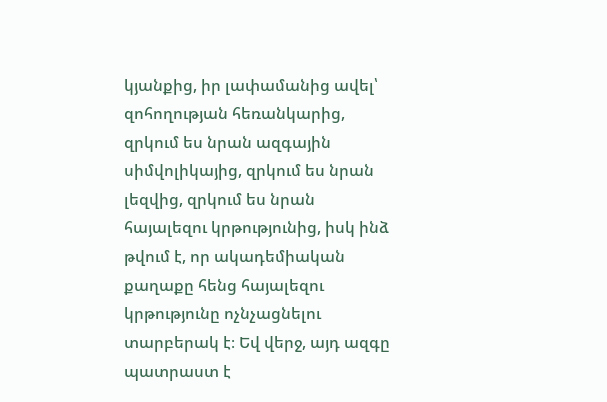կյանքից, իր լափամանից ավել՝ զոհողության հեռանկարից, զրկում ես նրան ազգային սիմվոլիկայից, զրկում ես նրան լեզվից, զրկում ես նրան հայալեզու կրթությունից, իսկ ինձ թվում է, որ ակադեմիական քաղաքը հենց հայալեզու կրթությունը ոչնչացնելու տարբերակ է։ Եվ վերջ, այդ ազգը պատրաստ է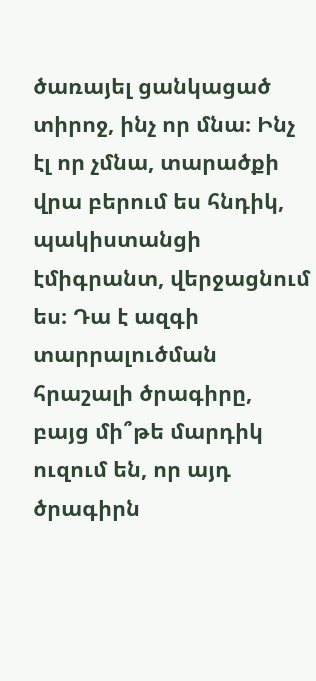ծառայել ցանկացած տիրոջ, ինչ որ մնա։ Ինչ էլ որ չմնա, տարածքի վրա բերում ես հնդիկ, պակիստանցի էմիգրանտ, վերջացնում ես։ Դա է ազգի տարրալուծման հրաշալի ծրագիրը, բայց մի՞թե մարդիկ ուզում են, որ այդ ծրագիրն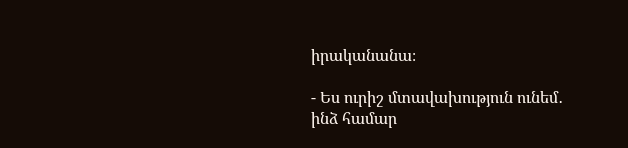իրականանա։

- Ես ուրիշ մտավախություն ունեմ․ ինձ համար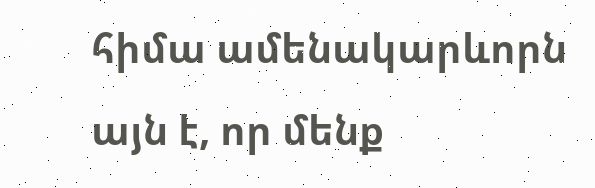հիմա ամենակարևորն այն է, որ մենք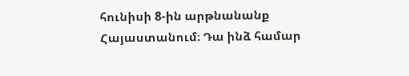հունիսի 8-ին արթնանանք Հայաստանում։ Դա ինձ համար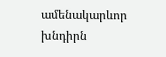ամենակարևոր խնդիրն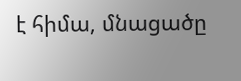է հիմա, մնացածը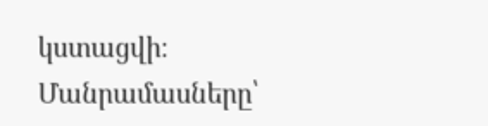կստացվի։
Մանրամասները՝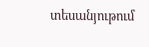տեսանյութում